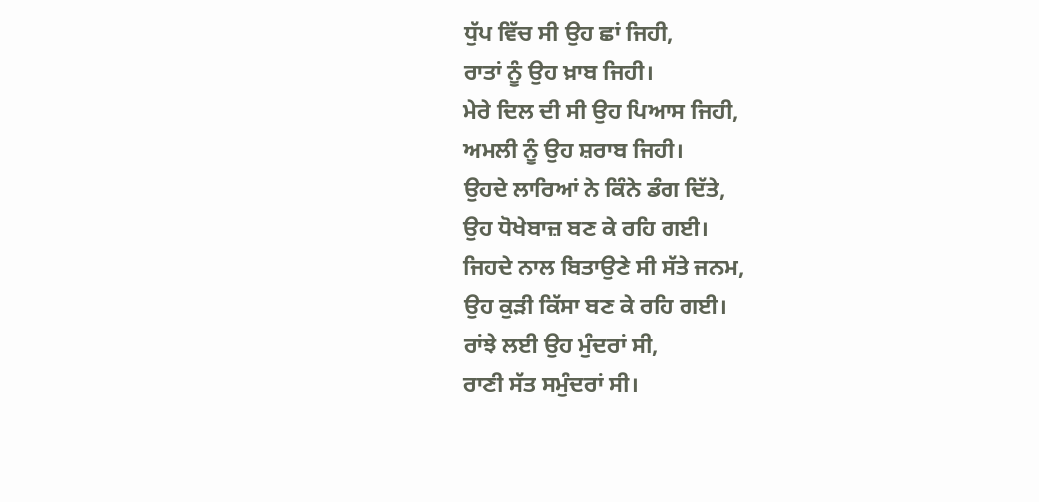ਧੁੱਪ ਵਿੱਚ ਸੀ ਉਹ ਛਾਂ ਜਿਹੀ,
ਰਾਤਾਂ ਨੂੰ ਉਹ ਖ਼ਾਬ ਜਿਹੀ।
ਮੇਰੇ ਦਿਲ ਦੀ ਸੀ ਉਹ ਪਿਆਸ ਜਿਹੀ,
ਅਮਲੀ ਨੂੰ ਉਹ ਸ਼ਰਾਬ ਜਿਹੀ।
ਉਹਦੇ ਲਾਰਿਆਂ ਨੇ ਕਿੰਨੇ ਡੰਗ ਦਿੱਤੇ,
ਉਹ ਧੋਖੇਬਾਜ਼ ਬਣ ਕੇ ਰਹਿ ਗਈ।
ਜਿਹਦੇ ਨਾਲ ਬਿਤਾਉਣੇ ਸੀ ਸੱਤੇ ਜਨਮ,
ਉਹ ਕੁੜੀ ਕਿੱਸਾ ਬਣ ਕੇ ਰਹਿ ਗਈ।
ਰਾਂਝੇ ਲਈ ਉਹ ਮੁੰਦਰਾਂ ਸੀ,
ਰਾਣੀ ਸੱਤ ਸਮੁੰਦਰਾਂ ਸੀ।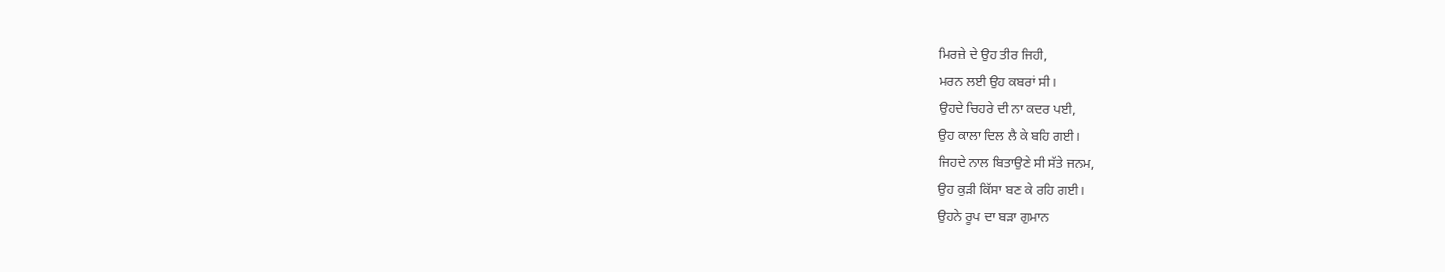ਮਿਰਜ਼ੇ ਦੇ ਉਹ ਤੀਰ ਜਿਹੀ,
ਮਰਨ ਲਈ ਉਹ ਕਬਰਾਂ ਸੀ।
ਉਹਦੇ ਚਿਹਰੇ ਦੀ ਨਾ ਕਦਰ ਪਈ,
ਉਹ ਕਾਲਾ ਦਿਲ ਲੈ ਕੇ ਬਹਿ ਗਈ।
ਜਿਹਦੇ ਨਾਲ ਬਿਤਾਉਣੇ ਸੀ ਸੱਤੇ ਜਨਮ,
ਉਹ ਕੁੜੀ ਕਿੱਸਾ ਬਣ ਕੇ ਰਹਿ ਗਈ।
ਉਹਨੇ ਰੂਪ ਦਾ ਬੜਾ ਗੁਮਾਨ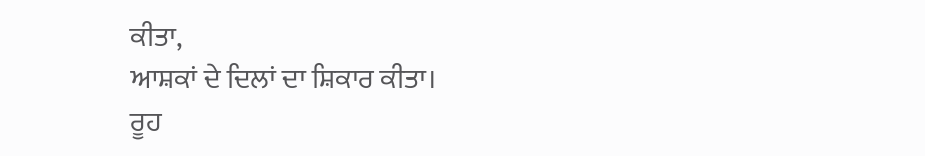ਕੀਤਾ,
ਆਸ਼ਕਾਂ ਦੇ ਦਿਲਾਂ ਦਾ ਸ਼ਿਕਾਰ ਕੀਤਾ।
ਰੂਹ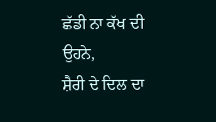ਛੱਡੀ ਨਾ ਕੱਖ ਦੀ ਉਹਨੇ,
ਸ਼ੈਰੀ ਦੇ ਦਿਲ ਦਾ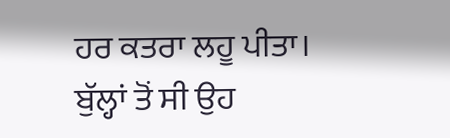ਹਰ ਕਤਰਾ ਲਹੂ ਪੀਤਾ।
ਬੁੱਲ੍ਹਾਂ ਤੋਂ ਸੀ ਉਹ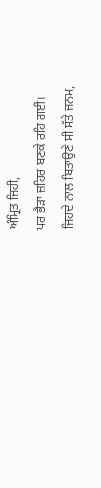ਅੰਮ੍ਰਿਤ ਜਿਹੀ,
ਪਰ ਭੈੜਾ ਜ਼ਹਿਰ ਬਣਕੇ ਰਹਿ ਗਈ।
ਜਿਹਦੇ ਨਾਲ ਬਿਤਾਉਣੇ ਸੀ ਸੱਤੇ ਜਨਮ,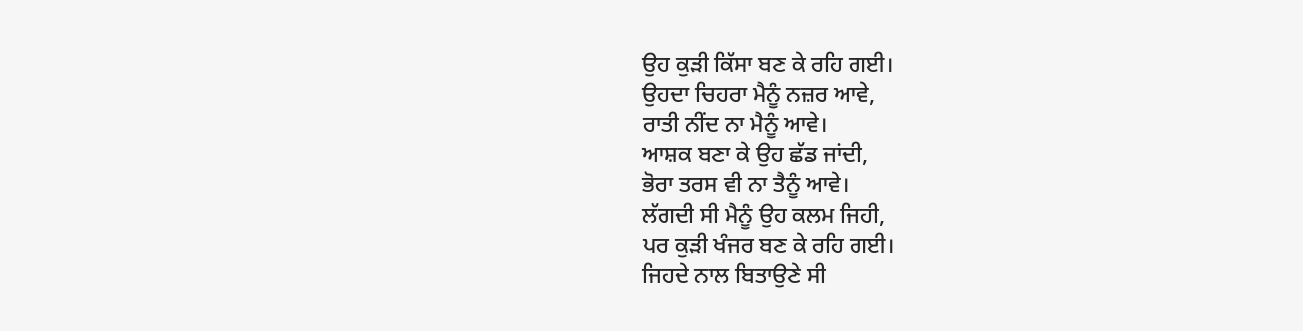ਉਹ ਕੁੜੀ ਕਿੱਸਾ ਬਣ ਕੇ ਰਹਿ ਗਈ।
ਉਹਦਾ ਚਿਹਰਾ ਮੈਨੂੰ ਨਜ਼ਰ ਆਵੇ,
ਰਾਤੀ ਨੀਂਦ ਨਾ ਮੈਨੂੰ ਆਵੇ।
ਆਸ਼ਕ ਬਣਾ ਕੇ ਉਹ ਛੱਡ ਜਾਂਦੀ,
ਭੋਰਾ ਤਰਸ ਵੀ ਨਾ ਤੈਨੂੰ ਆਵੇ।
ਲੱਗਦੀ ਸੀ ਮੈਨੂੰ ਉਹ ਕਲਮ ਜਿਹੀ,
ਪਰ ਕੁੜੀ ਖੰਜਰ ਬਣ ਕੇ ਰਹਿ ਗਈ।
ਜਿਹਦੇ ਨਾਲ ਬਿਤਾਉਣੇ ਸੀ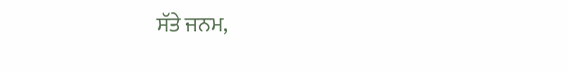ਸੱਤੇ ਜਨਮ,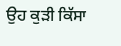ਉਹ ਕੁੜੀ ਕਿੱਸਾ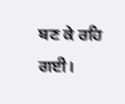ਬਣ ਕੇ ਰਹਿ ਗਈ।